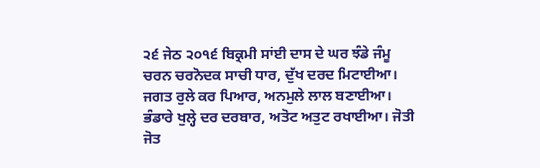੨੬ ਜੇਠ ੨੦੧੬ ਬਿਕ੍ਰਮੀ ਸਾਂਈ ਦਾਸ ਦੇ ਘਰ ਝੰਡੇ ਜੰਮੂ
ਚਰਨ ਚਰਨੋਦਕ ਸਾਚੀ ਧਾਰ, ਦੁੱਖ ਦਰਦ ਮਿਟਾਈਆ। ਜਗਤ ਰੁਲੇ ਕਰ ਪਿਆਰ, ਅਨਮੁਲੇ ਲਾਲ ਬਣਾਈਆ। ਭੰਡਾਰੇ ਖੁਲ੍ਹੇ ਦਰ ਦਰਬਾਰ, ਅਤੋਟ ਅਤੁਟ ਰਖਾਈਆ। ਜੋਤੀ ਜੋਤ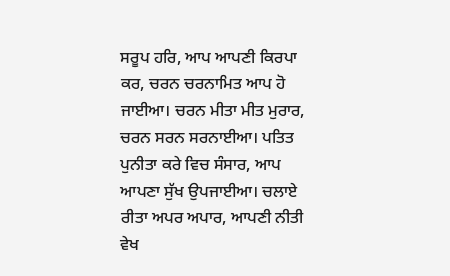ਸਰੂਪ ਹਰਿ, ਆਪ ਆਪਣੀ ਕਿਰਪਾ ਕਰ, ਚਰਨ ਚਰਨਾਮਿਤ ਆਪ ਹੋ ਜਾਈਆ। ਚਰਨ ਮੀਤਾ ਮੀਤ ਮੁਰਾਰ, ਚਰਨ ਸਰਨ ਸਰਨਾਈਆ। ਪਤਿਤ ਪੁਨੀਤਾ ਕਰੇ ਵਿਚ ਸੰਸਾਰ, ਆਪ ਆਪਣਾ ਸੁੱਖ ਉਪਜਾਈਆ। ਚਲਾਏ ਰੀਤਾ ਅਪਰ ਅਪਾਰ, ਆਪਣੀ ਨੀਤੀ ਵੇਖ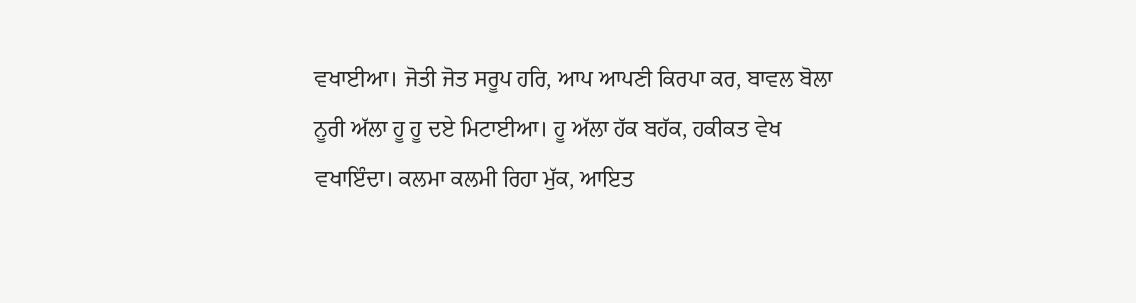ਵਖਾਈਆ। ਜੋਤੀ ਜੋਤ ਸਰੂਪ ਹਰਿ, ਆਪ ਆਪਣੀ ਕਿਰਪਾ ਕਰ, ਬਾਵਲ ਬੋਲਾ ਨੂਰੀ ਅੱਲਾ ਹੂ ਹੂ ਦਏ ਮਿਟਾਈਆ। ਹੂ ਅੱਲਾ ਹੱਕ ਬਹੱਕ, ਹਕੀਕਤ ਵੇਖ ਵਖਾਇੰਦਾ। ਕਲਮਾ ਕਲਮੀ ਰਿਹਾ ਮੁੱਕ, ਆਇਤ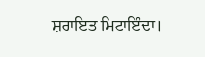ਸ਼ਰਾਇਤ ਮਿਟਾਇੰਦਾ।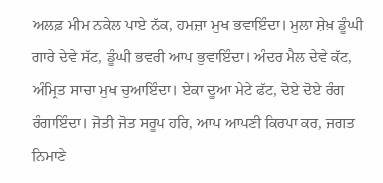ਅਲਫ਼ ਮੀਮ ਨਕੇਲ ਪਾਏ ਨੱਕ, ਹਮਜ਼ਾ ਮੁਖ ਭਵਾਇੰਦਾ। ਮੁਲਾ ਸ਼ੇਖ਼ ਡੂੰਘੀ ਗਾਰੇ ਦੇਵੇ ਸੱਟ, ਡੂੰਘੀ ਭਵਰੀ ਆਪ ਭੁਵਾਇੰਦਾ। ਅੰਦਰ ਮੈਲ ਦੇਵੇ ਕੱਟ, ਅੰਮ੍ਰਿਤ ਸਾਚਾ ਮੁਖ ਚੁਆਇੰਦਾ। ਏਕਾ ਦੂਆ ਮੇਟੇ ਫੱਟ, ਦੋਏ ਦੋਏ ਰੰਗ ਰੰਗਾਇੰਦਾ। ਜੋਤੀ ਜੋਤ ਸਰੂਪ ਹਰਿ, ਆਪ ਆਪਣੀ ਕਿਰਪਾ ਕਰ, ਜਗਤ ਨਿਮਾਣੇ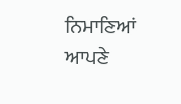ਨਿਮਾਣਿਆਂ ਆਪਣੇ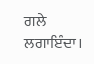ਗਲੇ ਲਗਾਇੰਦਾ।